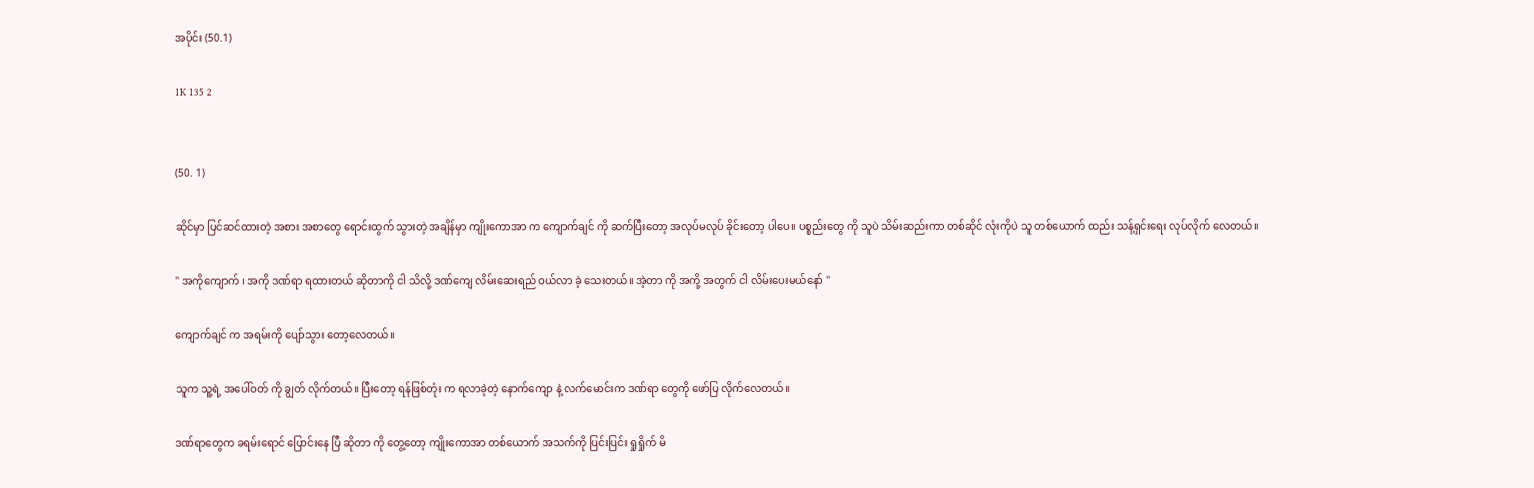အပိုင်း (50.1)

1K 135 2


(50. 1)

ဆိုင်မှာ ပြင်ဆင်ထားတဲ့ အစား အစာတွေ ရောင်းထွက် သွားတဲ့ အချိန်မှာ ကျိုးကောအာ က ကျောက်ချင် ကို ဆက်ပြီးတော့ အလုပ်မလုပ် ခိုင်းတော့ ပါပေ။ ပစ္စည်းတွေ ကို သူပဲ သိမ်းဆည်းကာ တစ်ဆိုင် လုံးကိုပဲ သူ တစ်ယောက် ထည်း သန့်ရှင်းရေး လုပ်လိုက် လေတယ်။

'' အကိုကျောက် ၊ အကို ဒဏ်ရာ ရထားတယ် ဆိုတာကို ငါ သိလို့ ဒဏ်ကျေ လိမ်းဆေးရည် ဝယ်လာ ခဲ့ သေးတယ်။ အဲ့တာ ကို အကို့ အတွက် ငါ လိမ်းပေးမယ်နော် ''

ကျောက်ချင် က အရမ်းကို ပျော်သွား တော့လေတယ်။

သူက သူ့ရဲ့ အပေါ်ဝတ် ကို ချွတ် လိုက်တယ်။ ပြီးတော့ ရန်ဖြစ်တုံး က ရလာခဲ့တဲ့ နောက်ကျော နဲ့ လက်မောင်းက ဒဏ်ရာ တွေကို ဖော်ပြ လိုက်လေတယ်။

ဒဏ်ရာတွေက ခရမ်းရောင် ပြောင်းနေ ပြီ ဆိုတာ ကို တွေ့တော့ ကျိုးကောအာ တစ်ယောက် အသက်ကို ပြင်းပြင်း ရှုရှိုက် မိ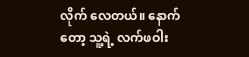လိုက် လေတယ်။ နောက်တော့ သူ့ရဲ့ လက်ဖဝါး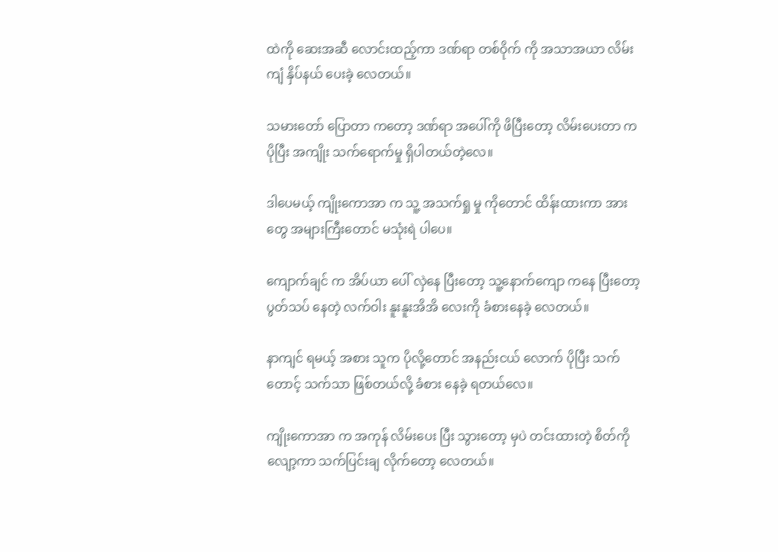ထဲကို ဆေးအဆီ လောင်းထည့်ကာ ဒဏ်ရာ တစ်ဝိုက် ကို အသာအယာ လိမ်းကျံ နှိပ်နယ် ပေးခဲ့ လေတယ်။

သမားတော် ပြောတာ ကတော့ ဒဏ်ရာ အပေါ်ကို ဖိပြီးတော့ လိမ်းပေးတာ က ပိုပြီး အကျိုး သက်ရောက်မှု ရှိပါတယ်တဲ့လေ။

ဒါပေမယ့် ကျိုးကောအာ က သူ့ အသက်ရှု မှု ကိုတောင် ထိန်းထားကာ အားတွေ အများကြီးတောင် မသုံးရဲ ပါပေ။

ကျောက်ချင် က အိပ်ယာ ပေါ် လှဲနေ ပြီးတော့ သူ့နောက်ကျော ကနေ ပြီးတော့ ပွတ်သပ် နေတဲ့ လက်ဝါး နူးနူးအိအိ လေးကို ခံစားနေခဲ့ လေတယ်။

နာကျင် ရမယ့် အစား သူက ပိုလို့တောင် အနည်းငယ် လောက် ပိုပြီး သက်တောင့် သက်သာ ဖြစ်တယ်လို့ ခံစား နေခဲ့ ရတယ်လေ။

ကျိုးကောအာ က အကုန် လိမ်းပေး ပြီး သွားတော့ မှပဲ တင်းထားတဲ့ စိတ်ကို လျော့ကာ သက်ပြင်းချ လိုက်တော့ လေတယ်။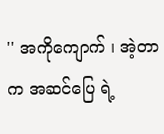'' အကိုကျောက် ၊ အဲ့တာ  က အဆင်ပြေ ရဲ့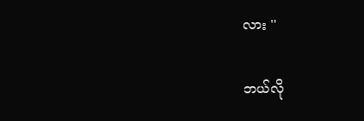လား ''

ဘယ်လို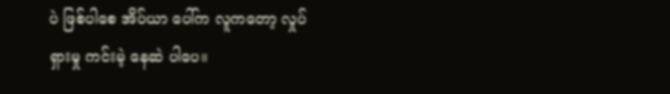ပဲ ဖြစ်ပါစေ အိပ်ယာ ပေါ်က လူကတော့ လှုပ်ရှားမှု ကင်းမဲ့ နေဆဲ ပါပေ။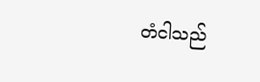တံငါသည်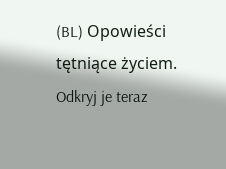(BL) Opowieści tętniące życiem. Odkryj je teraz